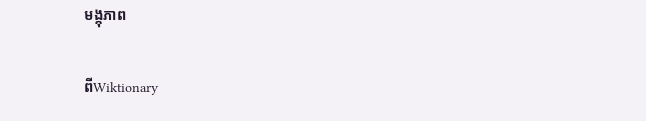មង្កុភាព

ពីWiktionary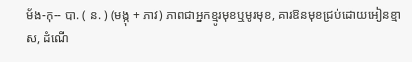ម័ង-កុ-- បា. ( ន. ) (មង្កុ + ភាវ) ភាពជាអ្នកខ្មូរមុខឬមូរមុខ, គារឱនមុខជ្រប់ដោយអៀនខ្មាស, ដំណើ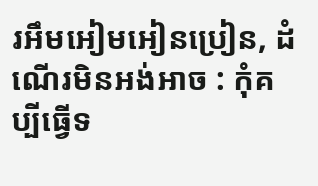រអឹមអៀមអៀនប្រៀន, ដំណើរមិនអង់អាច : កុំគប្បីធ្វើទ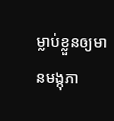ម្លាប់ខ្លួនឲ្យមានមង្កុភា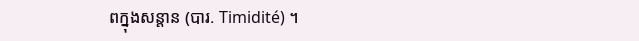ពក្នុងសន្តាន (បារ. Timidité) ។